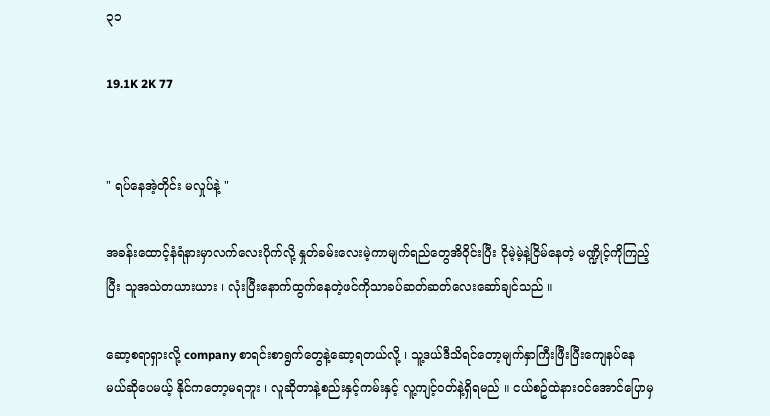၃၁

19.1K 2K 77


" ရပ်နေအဲ့တိုင်း မလှုပ်နဲ့ "

အခန်းထောင့်နံရံနားမှာလက်လေးပိုက်လို့ နှုတ်ခမ်းလေးမဲ့ကာမျက်ရည်တွေအိဝိုင်းပြီး ငိုမဲ့မဲ့နဲ့ငြိမ်နေတဲ့ မဏ္ဍိုင့်ကိုကြည့်ပြီး သူအသဲတယားယား ၊ လုံးပြီးနောက်ထွက်နေတဲ့ဖင်ကိုသာခပ်ဆတ်ဆတ်လေးဆော်ချင်သည် ။

ဆော့စရာရှားလို့ company စာရင်းစာရွက်တွေနဲ့ဆော့ရတယ်လို့ ၊ သူ့ဒယ်ဒီသိရင်တော့မျက်နှာကြီးဖြီးပြီးကျေနပ်နေမယ်ဆိုပေမယ့် နိုင်ကတော့မရဘူး ၊ လူဆိုတာနဲ့စည်းနှင့်ကမ်းနှင့် လူ့ကျင့်ဝတ်နဲ့ရှိရမည် ။ ငယ်စဥ်ထဲနားဝင်အောင်ပြောမှ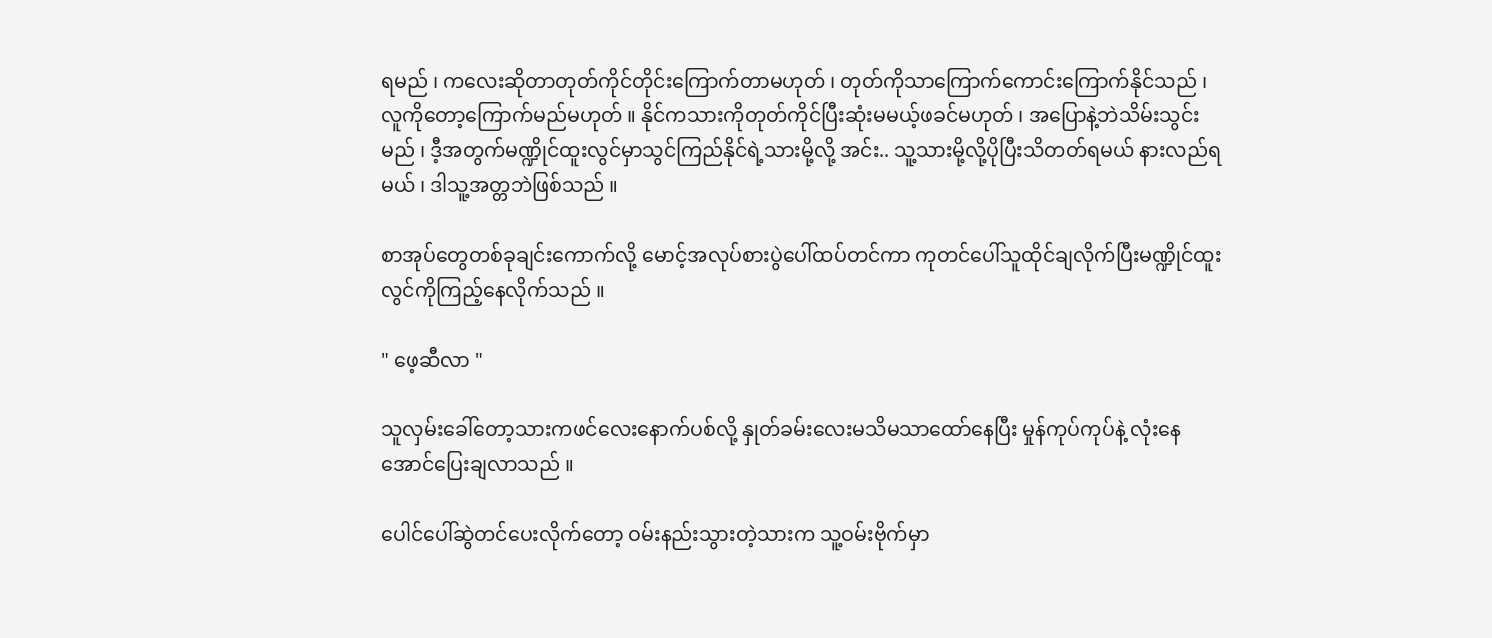ရမည် ၊ ကလေးဆိုတာတုတ်ကိုင်တိုင်းကြောက်တာမဟုတ် ၊ တုတ်ကိုသာကြောက်ကောင်းကြောက်နိုင်သည် ၊ လူကိုတော့ကြောက်မည်မဟုတ် ။ နိုင်ကသားကိုတုတ်ကိုင်ပြီးဆုံးမမယ့်ဖခင်မဟုတ် ၊ အပြောနဲ့ဘဲသိမ်းသွင်းမည် ၊ ဒီ့အတွက်မဏ္ဍိုင်ထူးလွင်မှာသွင်ကြည်နိုင်ရဲ့သားမို့လို့ အင်း.. သူ့သားမို့လို့ပိုပြီးသိတတ်ရမယ် နားလည်ရမယ် ၊ ဒါသူ့အတ္တဘဲဖြစ်သည် ။

စာအုပ်တွေတစ်ခုချင်းကောက်လို့ မောင့်အလုပ်စားပွဲပေါ်ထပ်တင်ကာ ကုတင်ပေါ်သူထိုင်ချလိုက်ပြီးမဏ္ဍိုင်ထူးလွင်ကိုကြည့်နေလိုက်သည် ။

" ဖေ့ဆီလာ "

သူလှမ်းခေါ်တော့သားကဖင်လေးနောက်ပစ်လို့ နှုတ်ခမ်းလေးမသိမသာထော်နေပြီး မှုန်ကုပ်ကုပ်နဲ့ လုံးနေအောင်ပြေးချလာသည် ။

ပေါင်ပေါ်ဆွဲတင်ပေးလိုက်တော့ ဝမ်းနည်းသွားတဲ့သားက သူ့ဝမ်းဗိုက်မှာ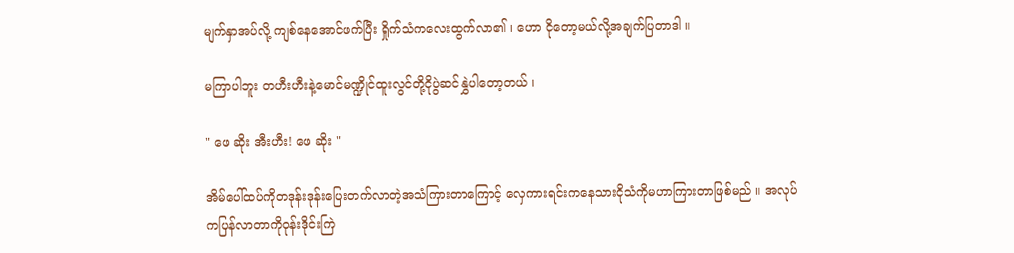မျက်နှာအပ်လို့ ကျစ်နေအောင်ဖက်ပြီး ရှိုက်သံကလေးထွက်လာ၏ ၊ ဟော ငိုတော့မယ်လို့အချက်ပြတာဒါ ။

မကြာပါဘူး တဟီးဟီးနဲ့မောင်မဏ္ဍိုင်ထူးလွင်တို့ငိုပွဲဆင်နွှဲပါတော့တယ် ၊

" ဖေ ဆိုး အီးဟီး! ဖေ ဆိုး "

အိမ်ပေါ်ထပ်ကိုတဒုန်းဒုန်းပြေးတက်လာတဲ့အသံကြားတာကြောင့် လှေကားရင်းကနေသားငိုသံကိုမဟာကြားတာဖြစ်မည် ။ အလုပ်ကပြန်လာတာကိုဝုန်းဒိုင်းကြဲ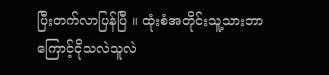ပြီးတက်လာပြန်ပြီ ။ ထုံးစံအတိုင်းသူ့သားဘာကြောင့်ငိုသလဲသူလဲ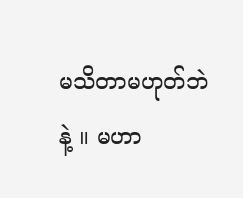မသိတာမဟုတ်ဘဲနဲ့ ။ မဟာ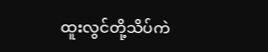ထူးလွင်တို့သိပ်ကဲ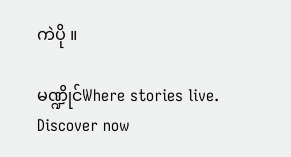ကဲပို ။

မဏ္ဍိုင်Where stories live. Discover now